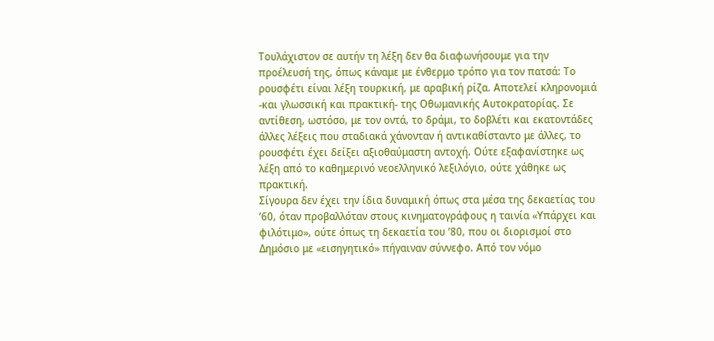Τουλάχιστον σε αυτήν τη λέξη δεν θα διαφωνήσουμε για την προέλευσή της, όπως κάναμε με ένθερμο τρόπο για τον πατσά: Το ρουσφέτι είναι λέξη τουρκική, με αραβική ρίζα. Αποτελεί κληρονομιά -και γλωσσική και πρακτική- της Οθωμανικής Αυτοκρατορίας. Σε αντίθεση, ωστόσο, με τον οντά, το δράμι, το δοβλέτι και εκατοντάδες άλλες λέξεις που σταδιακά χάνονταν ή αντικαθίσταντο με άλλες, το ρουσφέτι έχει δείξει αξιοθαύμαστη αντοχή. Ούτε εξαφανίστηκε ως λέξη από το καθημερινό νεοελληνικό λεξιλόγιο, ούτε χάθηκε ως πρακτική.
Σίγουρα δεν έχει την ίδια δυναμική όπως στα μέσα της δεκαετίας του ’60, όταν προβαλλόταν στους κινηματογράφους η ταινία «Υπάρχει και φιλότιμο», ούτε όπως τη δεκαετία του ’80, που οι διορισμοί στο Δημόσιο με «εισηγητικό» πήγαιναν σύννεφο. Από τον νόμο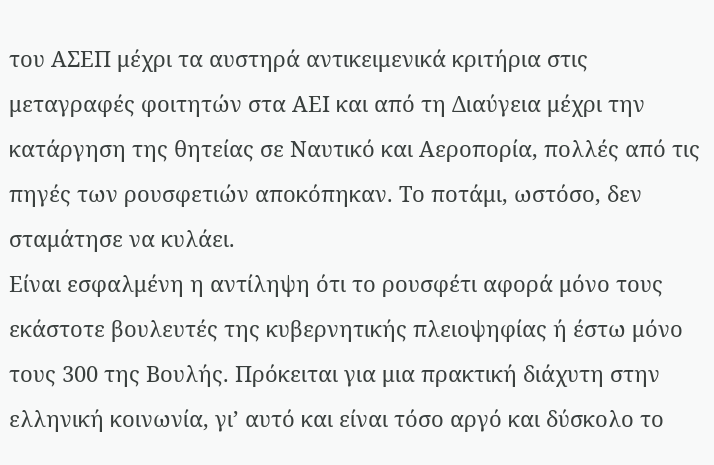του ΑΣΕΠ μέχρι τα αυστηρά αντικειμενικά κριτήρια στις μεταγραφές φοιτητών στα ΑΕΙ και από τη Διαύγεια μέχρι την κατάργηση της θητείας σε Ναυτικό και Αεροπορία, πολλές από τις πηγές των ρουσφετιών αποκόπηκαν. Το ποτάμι, ωστόσο, δεν σταμάτησε να κυλάει.
Είναι εσφαλμένη η αντίληψη ότι το ρουσφέτι αφορά μόνο τους εκάστοτε βουλευτές της κυβερνητικής πλειοψηφίας ή έστω μόνο τους 300 της Βουλής. Πρόκειται για μια πρακτική διάχυτη στην ελληνική κοινωνία, γι’ αυτό και είναι τόσο αργό και δύσκολο το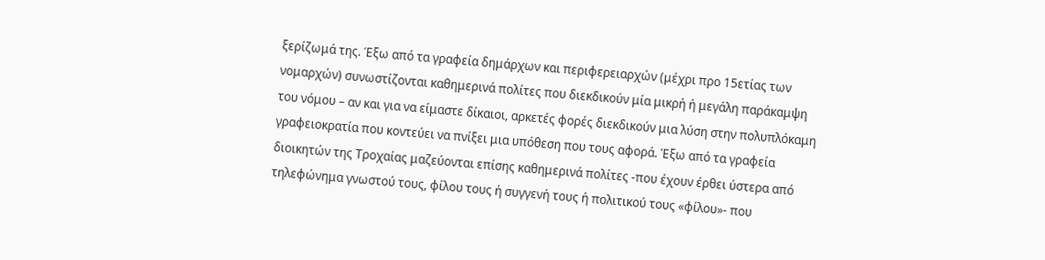ξερίζωμά της. Έξω από τα γραφεία δημάρχων και περιφερειαρχών (μέχρι προ 15ετίας των νομαρχών) συνωστίζονται καθημερινά πολίτες που διεκδικούν μία μικρή ή μεγάλη παράκαμψη του νόμου – αν και για να είμαστε δίκαιοι, αρκετές φορές διεκδικούν μια λύση στην πολυπλόκαμη γραφειοκρατία που κοντεύει να πνίξει μια υπόθεση που τους αφορά. Έξω από τα γραφεία διοικητών της Τροχαίας μαζεύονται επίσης καθημερινά πολίτες -που έχουν έρθει ύστερα από τηλεφώνημα γνωστού τους, φίλου τους ή συγγενή τους ή πολιτικού τους «φίλου»- που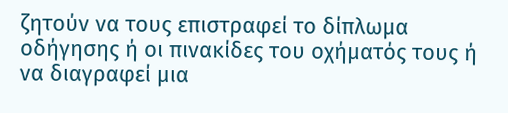ζητούν να τους επιστραφεί το δίπλωμα οδήγησης ή οι πινακίδες του οχήματός τους ή να διαγραφεί μια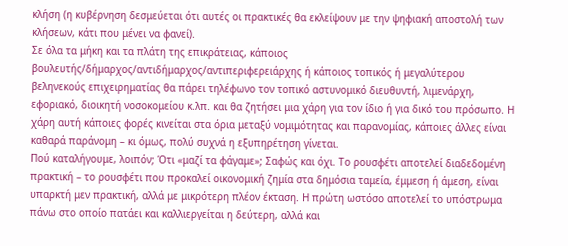κλήση (η κυβέρνηση δεσμεύεται ότι αυτές οι πρακτικές θα εκλείψουν με την ψηφιακή αποστολή των κλήσεων, κάτι που μένει να φανεί).
Σε όλα τα μήκη και τα πλάτη της επικράτειας, κάποιος βουλευτής/δήμαρχος/αντιδήμαρχος/αντιπεριφερειάρχης ή κάποιος τοπικός ή μεγαλύτερου βεληνεκούς επιχειρηματίας θα πάρει τηλέφωνο τον τοπικό αστυνομικό διευθυντή, λιμενάρχη, εφοριακό, διοικητή νοσοκομείου κ.λπ. και θα ζητήσει μια χάρη για τον ίδιο ή για δικό του πρόσωπο. Η χάρη αυτή κάποιες φορές κινείται στα όρια μεταξύ νομιμότητας και παρανομίας, κάποιες άλλες είναι καθαρά παράνομη – κι όμως, πολύ συχνά η εξυπηρέτηση γίνεται.
Πού καταλήγουμε, λοιπόν; Ότι «μαζί τα φάγαμε»; Σαφώς και όχι. Το ρουσφέτι αποτελεί διαδεδομένη πρακτική – το ρουσφέτι που προκαλεί οικονομική ζημία στα δημόσια ταμεία, έμμεση ή άμεση, είναι υπαρκτή μεν πρακτική, αλλά με μικρότερη πλέον έκταση. Η πρώτη ωστόσο αποτελεί το υπόστρωμα πάνω στο οποίο πατάει και καλλιεργείται η δεύτερη, αλλά και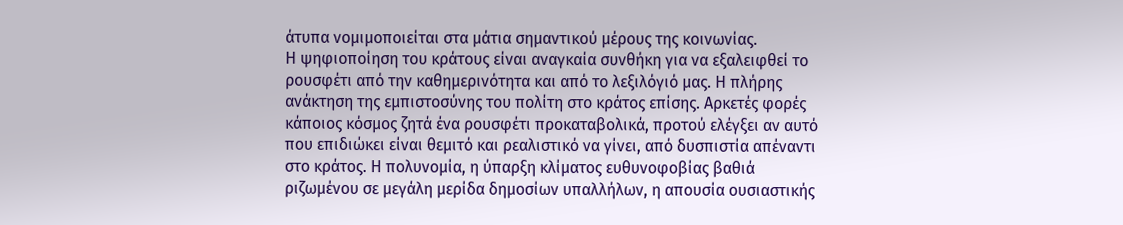άτυπα νομιμοποιείται στα μάτια σημαντικού μέρους της κοινωνίας.
Η ψηφιοποίηση του κράτους είναι αναγκαία συνθήκη για να εξαλειφθεί το ρουσφέτι από την καθημερινότητα και από το λεξιλόγιό μας. Η πλήρης ανάκτηση της εμπιστοσύνης του πολίτη στο κράτος επίσης. Αρκετές φορές κάποιος κόσμος ζητά ένα ρουσφέτι προκαταβολικά, προτού ελέγξει αν αυτό που επιδιώκει είναι θεμιτό και ρεαλιστικό να γίνει, από δυσπιστία απέναντι στο κράτος. Η πολυνομία, η ύπαρξη κλίματος ευθυνοφοβίας βαθιά ριζωμένου σε μεγάλη μερίδα δημοσίων υπαλλήλων, η απουσία ουσιαστικής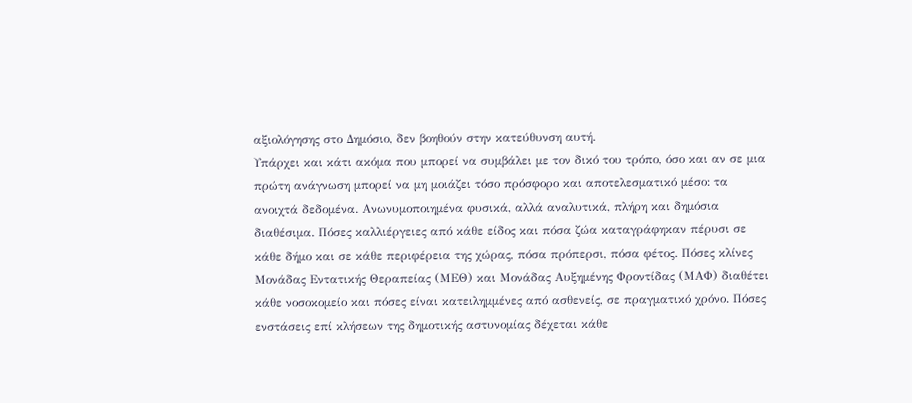αξιολόγησης στο Δημόσιο, δεν βοηθούν στην κατεύθυνση αυτή.
Υπάρχει και κάτι ακόμα που μπορεί να συμβάλει με τον δικό του τρόπο, όσο και αν σε μια πρώτη ανάγνωση μπορεί να μη μοιάζει τόσο πρόσφορο και αποτελεσματικό μέσο: τα ανοιχτά δεδομένα. Ανωνυμοποιημένα φυσικά, αλλά αναλυτικά, πλήρη και δημόσια διαθέσιμα. Πόσες καλλιέργειες από κάθε είδος και πόσα ζώα καταγράφηκαν πέρυσι σε κάθε δήμο και σε κάθε περιφέρεια της χώρας, πόσα πρόπερσι, πόσα φέτος. Πόσες κλίνες Μονάδας Εντατικής Θεραπείας (ΜΕΘ) και Μονάδας Αυξημένης Φροντίδας (ΜΑΦ) διαθέτει κάθε νοσοκομείο και πόσες είναι κατειλημμένες από ασθενείς, σε πραγματικό χρόνο. Πόσες ενστάσεις επί κλήσεων της δημοτικής αστυνομίας δέχεται κάθε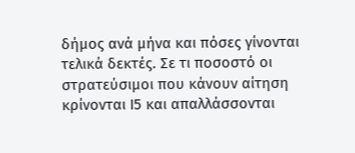δήμος ανά μήνα και πόσες γίνονται τελικά δεκτές. Σε τι ποσοστό οι στρατεύσιμοι που κάνουν αίτηση κρίνονται Ι5 και απαλλάσσονται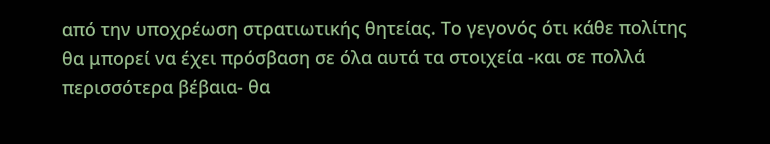από την υποχρέωση στρατιωτικής θητείας. Το γεγονός ότι κάθε πολίτης θα μπορεί να έχει πρόσβαση σε όλα αυτά τα στοιχεία -και σε πολλά περισσότερα βέβαια- θα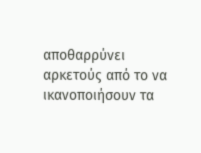αποθαρρύνει αρκετούς από το να ικανοποιήσουν τα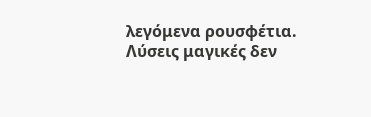λεγόμενα ρουσφέτια.
Λύσεις μαγικές δεν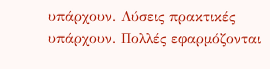υπάρχουν. Λύσεις πρακτικές υπάρχουν. Πολλές εφαρμόζονται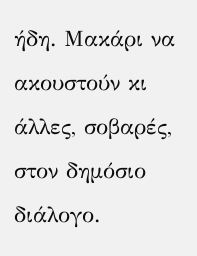ήδη. Μακάρι να ακουστούν κι άλλες, σοβαρές, στον δημόσιο διάλογο.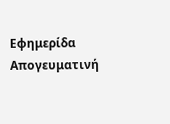Εφημερίδα Απογευματινή